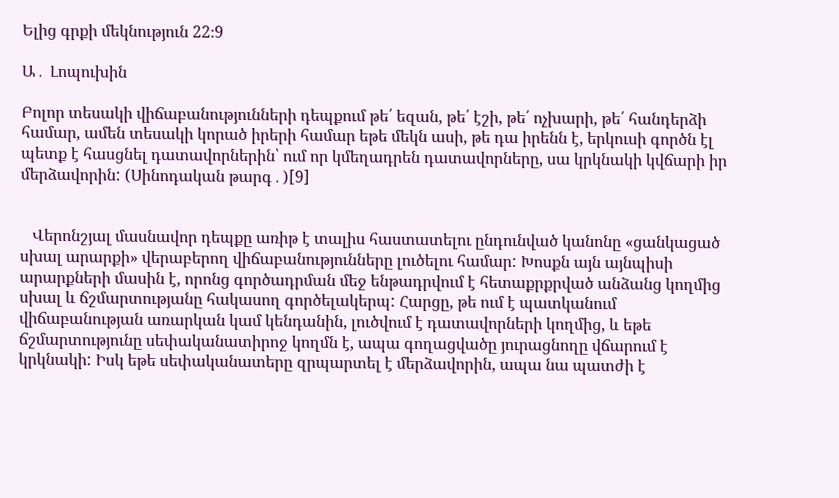Ելից գրքի մեկնություն 22։9

Ա․ Լոպուխին

Բոլոր տեսակի վիճաբանությունների դեպքում թե՛ եզան, թե՛ էշի, թե՛ ոչխարի, թե՛ հանդերձի համար, ամեն տեսակի կորած իրերի համար եթե մեկն ասի, թե դա իրենն է, երկուսի գործն էլ պետք է հասցնել դատավորներին՝ ում որ կմեղադրեն դատավորները, սա կրկնակի կվճարի իր մերձավորին: (Սինոդական թարգ․)[9]


   Վերոնշյալ մասնավոր դեպքը առիթ է տալիս հաստատելու ընդունված կանոնը «ցանկացած սխալ արարքի» վերաբերող վիճաբանությունները լուծելու համար: Խոսքն այն այնպիսի արարքների մասին է, որոնց գործադրման մեջ ենթադրվում է հետաքրքրված անձանց կողմից սխալ և ճշմարտությանը հակասող գործելակերպ: Հարցը, թե ում է պատկանում վիճաբանության առարկան կամ կենդանին, լուծվում է դատավորների կողմից, և եթե ճշմարտությունը սեփականատիրոջ կողմն է, ապա գողացվածը յուրացնողը վճարում է կրկնակի: Իսկ եթե սեփականատերը զրպարտել է մերձավորին, ապա նա պատժի է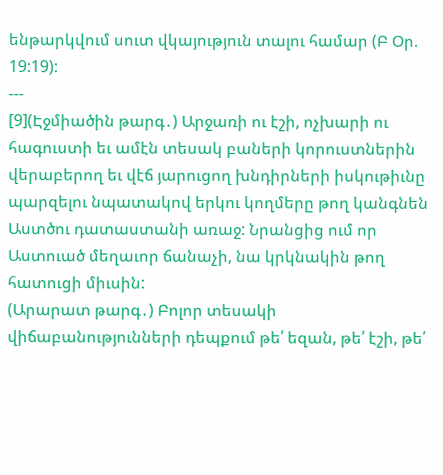ենթարկվում սուտ վկայություն տալու համար (Բ Օր. 19:19):
---
[9](Էջմիածին թարգ․) Արջառի ու էշի, ոչխարի ու հագուստի եւ ամէն տեսակ բաների կորուստներին վերաբերող եւ վէճ յարուցող խնդիրների իսկութիւնը պարզելու նպատակով երկու կողմերը թող կանգնեն Աստծու դատաստանի առաջ: Նրանցից ում որ Աստուած մեղաւոր ճանաչի, նա կրկնակին թող հատուցի միւսին:
(Արարատ թարգ․) Բոլոր տեսակի վիճաբանությունների դեպքում թե՛ եզան, թե՛ էշի, թե՛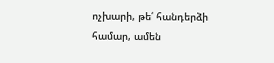ոչխարի, թե՛ հանդերձի համար, ամեն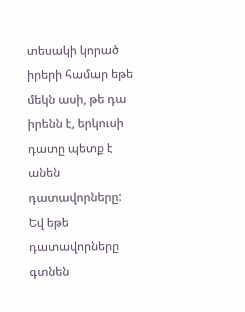տեսակի կորած իրերի համար եթե մեկն ասի, թե դա իրենն է, երկուսի դատը պետք է անեն դատավորները: Եվ եթե դատավորները գտնեն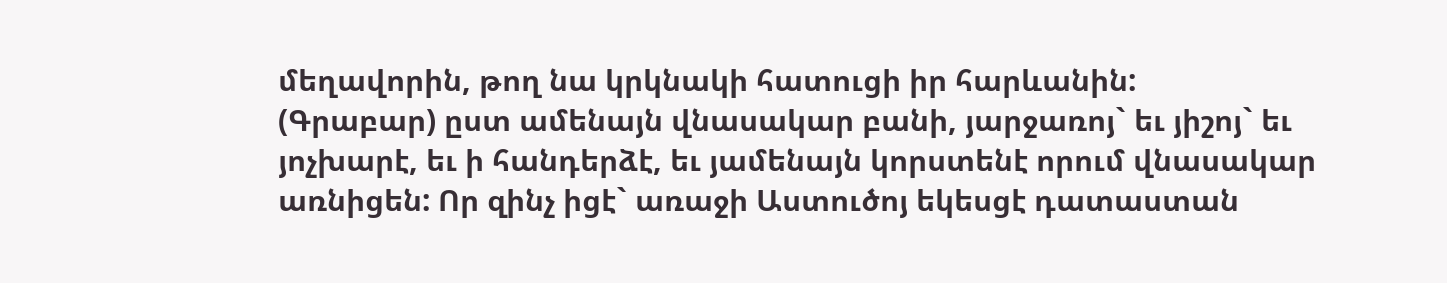մեղավորին, թող նա կրկնակի հատուցի իր հարևանին:
(Գրաբար) ըստ ամենայն վնասակար բանի, յարջառոյ` եւ յիշոյ` եւ յոչխարէ, եւ ի հանդերձէ, եւ յամենայն կորստենէ որում վնասակար առնիցեն: Որ զինչ իցէ` առաջի Աստուծոյ եկեսցէ դատաստան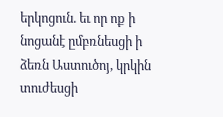երկոցուն. եւ որ ոք ի նոցանէ ըմբռնեսցի ի ձեռն Աստուծոյ, կրկին տուժեսցի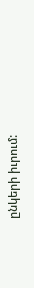ընկերի իւրում: